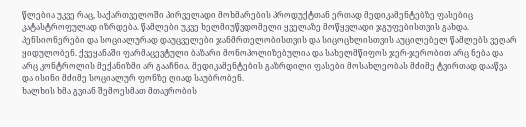წლებია უკვე რაც, საქართველოში პირველადი მოხმარების პროდუქტთან ერთად მედიკამენტებზე ფასებიც კატასტროფულად იზრდება. წამლები უკვე ხელმიუწვდომელი ყველაზე მოწყვლადი ჯგუფებისთვის გახდა. პენსიონერები და სოციალურად დაუცველები ჯანმრთელობისთვის და სიცოცხლისთვის აუცილებელ წამლებს ვეღარ ყიდულობენ. ქვეყანაში ფარმაცევტული ბაზარი მონოპოლიზებულია და სახელმწიფოს ჯერ-ჯერობით არც ნება და არც კონტროლის მექანიზმი არ გააჩნია. მედიკამენტების გაზრდილი ფასები მოსახლეობას მძიმე ტვირთად დააწვა და ისინი მძიმე სოციალურ ფონზე ღიად საუბრობენ.
ხალხის ხმა გვიან შემოესმათ მთავრობის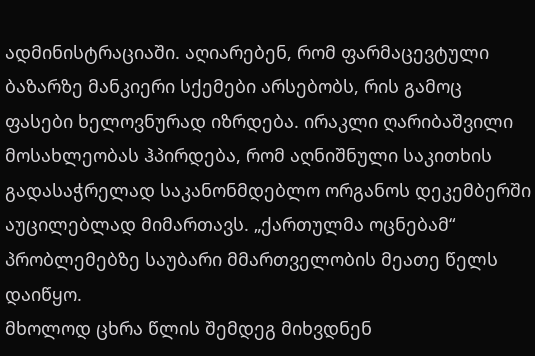ადმინისტრაციაში. აღიარებენ, რომ ფარმაცევტული ბაზარზე მანკიერი სქემები არსებობს, რის გამოც ფასები ხელოვნურად იზრდება. ირაკლი ღარიბაშვილი მოსახლეობას ჰპირდება, რომ აღნიშნული საკითხის გადასაჭრელად საკანონმდებლო ორგანოს დეკემბერში აუცილებლად მიმართავს. „ქართულმა ოცნებამ“ პრობლემებზე საუბარი მმართველობის მეათე წელს დაიწყო.
მხოლოდ ცხრა წლის შემდეგ მიხვდნენ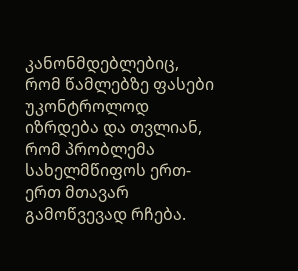კანონმდებლებიც, რომ წამლებზე ფასები უკონტროლოდ იზრდება და თვლიან, რომ პრობლემა სახელმწიფოს ერთ-ერთ მთავარ გამოწვევად რჩება.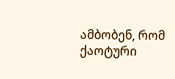ამბობენ, რომ ქაოტური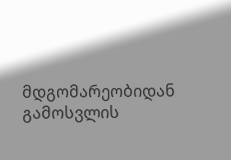მდგომარეობიდან გამოსვლის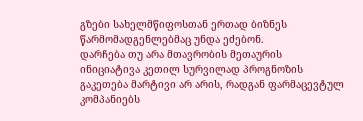გზები სახელმწიფოსთან ერთად ბიზნეს წარმომადგენლებმაც უნდა ეძებონ.
დარჩება თუ არა მთავრობის მეთაურის ინიციატივა კეთილ სურვილად პროგნოზის გაკეთება მარტივი არ არის, რადგან ფარმაცევტულ კომპანიებს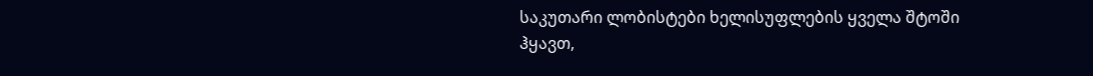საკუთარი ლობისტები ხელისუფლების ყველა შტოში ჰყავთ,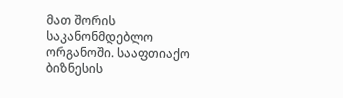მათ შორის საკანონმდებლო ორგანოში. სააფთიაქო ბიზნესის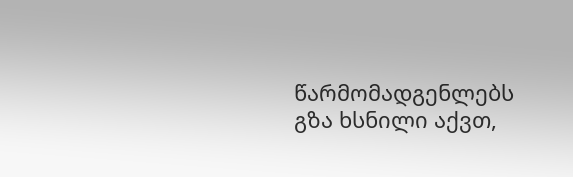წარმომადგენლებს გზა ხსნილი აქვთ,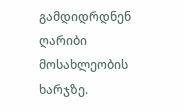გამდიდრდნენ ღარიბი მოსახლეობის ხარჯზე.